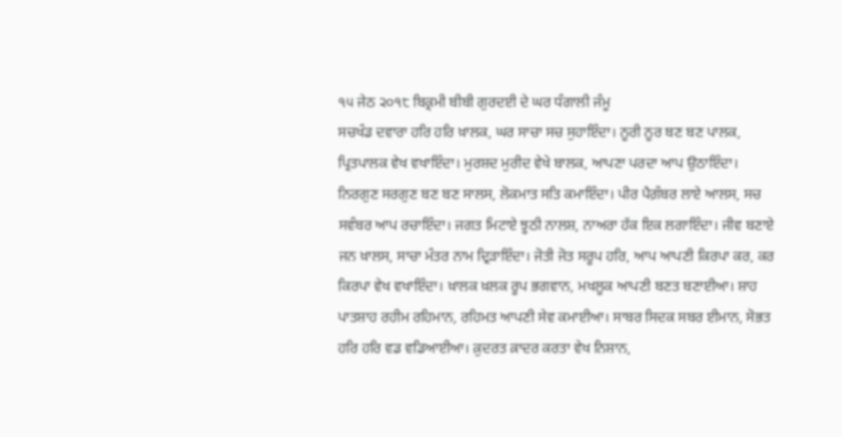੧੫ ਜੇਠ ੨੦੧੮ ਬਿਕ੍ਰਮੀ ਬੀਬੀ ਗੁਰਦਈ ਦੇ ਘਰ ਧੰਗਾਲੀ ਜੰਮੂ
ਸਚਖੰਡ ਦਵਾਰਾ ਹਰਿ ਹਰਿ ਖ਼ਾਲਕ, ਘਰ ਸਾਚਾ ਸਚ ਸੁਹਾਇੰਦਾ। ਨੂਰੀ ਨੂਰ ਬਣ ਬਣ ਪਾਲਕ, ਪ੍ਰਿਤਪਾਲਕ ਵੇਖ ਵਖਾਇੰਦਾ। ਮੁਰਸ਼ਦ ਮੁਰੀਦ ਵੇਖੇ ਬਾਲਕ, ਆਪਣਾ ਪਰਦਾ ਆਪ ਉਠਾਇੰਦਾ। ਨਿਰਗੁਣ ਸਰਗੁਣ ਬਣ ਬਣ ਸਾਲਸ, ਲੋਕਮਾਤ ਸਤਿ ਕਮਾਇੰਦਾ। ਪੀਰ ਪੈਗ਼ੰਬਰ ਲਾਏ ਆਲਸ, ਸਚ ਸਵੰਬਰ ਆਪ ਰਚਾਇੰਦਾ। ਜਗਤ ਮਿਟਾਏ ਝੂਠੀ ਨਾਲਸ਼, ਨਾਅਰਾ ਹੱਕ ਇਕ ਲਗਾਇੰਦਾ। ਜੀਵ ਬਣਾਏ ਜਨ ਖ਼ਾਲਸ, ਸਾਚਾ ਮੰਤਰ ਨਾਮ ਦ੍ਰਿੜਾਇੰਦਾ। ਜੋਤੀ ਜੋਤ ਸਰੂਪ ਹਰਿ, ਆਪ ਆਪਣੀ ਕਿਰਪਾ ਕਰ, ਕਰ ਕਿਰਪਾ ਵੇਖ ਵਖਾਇੰਦਾ। ਖ਼ਾਲਕ ਖ਼ਲਕ ਰੂਪ ਭਗਵਾਨ, ਮਖਲੂਕ ਆਪਣੀ ਬਣਤ ਬਣਾਈਆ। ਸ਼ਾਹ ਪਾਤਸ਼ਾਹ ਰਹੀਮ ਰਹਿਮਾਨ, ਰਹਿਮਤ ਆਪਣੀ ਸੇਵ ਕਮਾਈਆ। ਸਾਬਰ ਸਿਦਕ ਸਬਰ ਈਮਾਨ, ਸੋਭਤ ਹਰਿ ਹਰਿ ਵਡ ਵਡਿਆਈਆ। ਕ਼ੁਦਰਤ ਕ਼ਾਦਰ ਕਰਤਾ ਵੇਖ ਨਿਸ਼ਾਨ,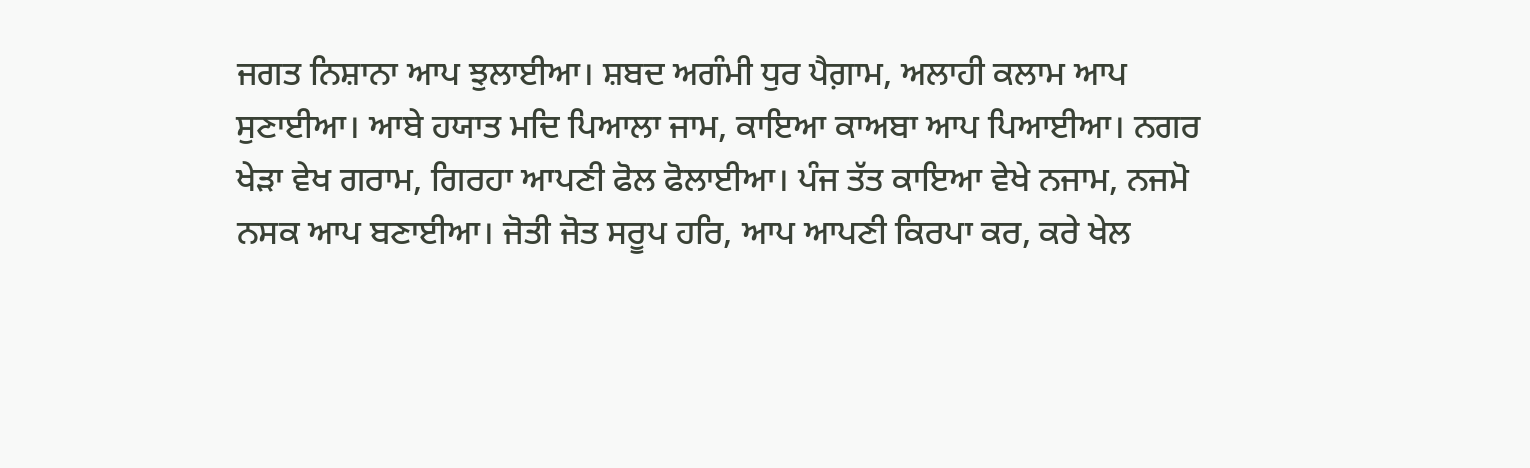ਜਗਤ ਨਿਸ਼ਾਨਾ ਆਪ ਝੁਲਾਈਆ। ਸ਼ਬਦ ਅਗੰਮੀ ਧੁਰ ਪੈਗ਼ਾਮ, ਅਲਾਹੀ ਕਲਾਮ ਆਪ ਸੁਣਾਈਆ। ਆਬੇ ਹਯਾਤ ਮਦਿ ਪਿਆਲਾ ਜਾਮ, ਕਾਇਆ ਕਾਅਬਾ ਆਪ ਪਿਆਈਆ। ਨਗਰ ਖੇੜਾ ਵੇਖ ਗਰਾਮ, ਗਿਰਹਾ ਆਪਣੀ ਫੋਲ ਫੋਲਾਈਆ। ਪੰਜ ਤੱਤ ਕਾਇਆ ਵੇਖੇ ਨਜਾਮ, ਨਜਮੋ ਨਸਕ ਆਪ ਬਣਾਈਆ। ਜੋਤੀ ਜੋਤ ਸਰੂਪ ਹਰਿ, ਆਪ ਆਪਣੀ ਕਿਰਪਾ ਕਰ, ਕਰੇ ਖੇਲ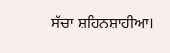ਸੱਚਾ ਸ਼ਹਿਨਸ਼ਾਹੀਆ।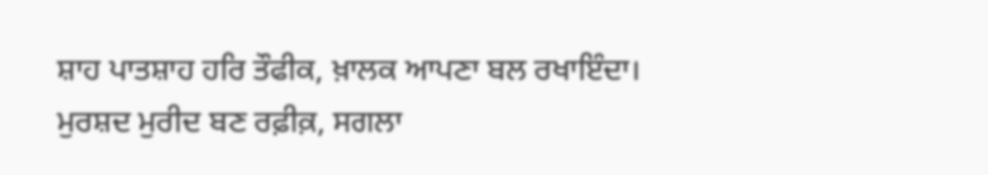ਸ਼ਾਹ ਪਾਤਸ਼ਾਹ ਹਰਿ ਤੌਫੀਕ, ਖ਼ਾਲਕ ਆਪਣਾ ਬਲ ਰਖਾਇੰਦਾ। ਮੁਰਸ਼ਦ ਮੁਰੀਦ ਬਣ ਰਫ਼ੀਕ਼, ਸਗਲਾ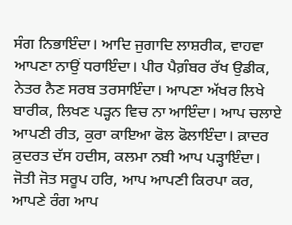ਸੰਗ ਨਿਭਾਇੰਦਾ। ਆਦਿ ਜੁਗਾਦਿ ਲਾਸ਼ਰੀਕ, ਵਾਹਵਾ ਆਪਣਾ ਨਾਉਂ ਧਰਾਇੰਦਾ। ਪੀਰ ਪੈਗ਼ੰਬਰ ਰੱਖ ਉਡੀਕ, ਨੇਤਰ ਨੈਣ ਸਰਬ ਤਰਸਾਇੰਦਾ। ਆਪਣਾ ਅੱਖਰ ਲਿਖੇ ਬਾਰੀਕ, ਲਿਖਣ ਪੜ੍ਹਨ ਵਿਚ ਨਾ ਆਇੰਦਾ। ਆਪ ਚਲਾਏ ਆਪਣੀ ਰੀਤ, ਕੁਰਾ ਕਾਇਆ ਫੋਲ ਫੋਲਾਇੰਦਾ। ਕ਼ਾਦਰ ਕ਼ੁਦਰਤ ਦੱਸ ਹਦੀਸ, ਕਲਮਾ ਨਬੀ ਆਪ ਪੜ੍ਹਾਇੰਦਾ। ਜੋਤੀ ਜੋਤ ਸਰੂਪ ਹਰਿ, ਆਪ ਆਪਣੀ ਕਿਰਪਾ ਕਰ, ਆਪਣੇ ਰੰਗ ਆਪ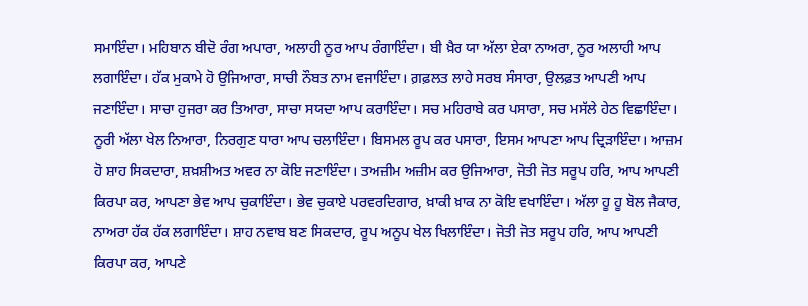ਸਮਾਇੰਦਾ। ਮਹਿਬਾਨ ਬੀਦੋ ਰੰਗ ਅਪਾਰਾ, ਅਲਾਹੀ ਨੂਰ ਆਪ ਰੰਗਾਇੰਦਾ। ਬੀ ਖ਼ੈਰ ਯਾ ਅੱਲਾ ਏਕਾ ਨਾਅਰਾ, ਨੂਰ ਅਲਾਹੀ ਆਪ ਲਗਾਇੰਦਾ। ਹੱਕ ਮੁਕਾਮੇ ਹੋ ਉਜਿਆਰਾ, ਸਾਚੀ ਨੌਬਤ ਨਾਮ ਵਜਾਇੰਦਾ। ਗ਼ਫ਼ਲਤ ਲਾਹੇ ਸਰਬ ਸੰਸਾਰਾ, ਉਲਫ਼ਤ ਆਪਣੀ ਆਪ ਜਣਾਇੰਦਾ। ਸਾਚਾ ਹੁਜਰਾ ਕਰ ਤਿਆਰਾ, ਸਾਚਾ ਸਯਦਾ ਆਪ ਕਰਾਇੰਦਾ। ਸਚ ਮਹਿਰਾਬੇ ਕਰ ਪਸਾਰਾ, ਸਚ ਮਸੱਲੇ ਹੇਠ ਵਿਛਾਇੰਦਾ। ਨੂਰੀ ਅੱਲਾ ਖੇਲ ਨਿਆਰਾ, ਨਿਰਗੁਣ ਧਾਰਾ ਆਪ ਚਲਾਇੰਦਾ। ਬਿਸਮਲ ਰੂਪ ਕਰ ਪਸਾਰਾ, ਇਸਮ ਆਪਣਾ ਆਪ ਦ੍ਰਿੜਾਇੰਦਾ। ਆਜ਼ਮ ਹੋ ਸ਼ਾਹ ਸਿਕਦਾਰਾ, ਸ਼ਖ਼ਸ਼ੀਅਤ ਅਵਰ ਨਾ ਕੋਇ ਜਣਾਇੰਦਾ। ਤਅਜ਼ੀਮ ਅਜ਼ੀਮ ਕਰ ਉਜਿਆਰਾ, ਜੋਤੀ ਜੋਤ ਸਰੂਪ ਹਰਿ, ਆਪ ਆਪਣੀ ਕਿਰਪਾ ਕਰ, ਆਪਣਾ ਭੇਵ ਆਪ ਚੁਕਾਇੰਦਾ। ਭੇਵ ਚੁਕਾਏ ਪਰਵਰਦਿਗਾਰ, ਖ਼ਾਕੀ ਖ਼ਾਕ ਨਾ ਕੋਇ ਵਖਾਇੰਦਾ। ਅੱਲਾ ਹੂ ਹੂ ਬੋਲ ਜੈਕਾਰ, ਨਾਅਰਾ ਹੱਕ ਹੱਕ ਲਗਾਇੰਦਾ। ਸ਼ਾਹ ਨਵਾਬ ਬਣ ਸਿਕਦਾਰ, ਰੂਪ ਅਨੂਪ ਖੇਲ ਖਿਲਾਇੰਦਾ। ਜੋਤੀ ਜੋਤ ਸਰੂਪ ਹਰਿ, ਆਪ ਆਪਣੀ ਕਿਰਪਾ ਕਰ, ਆਪਣੇ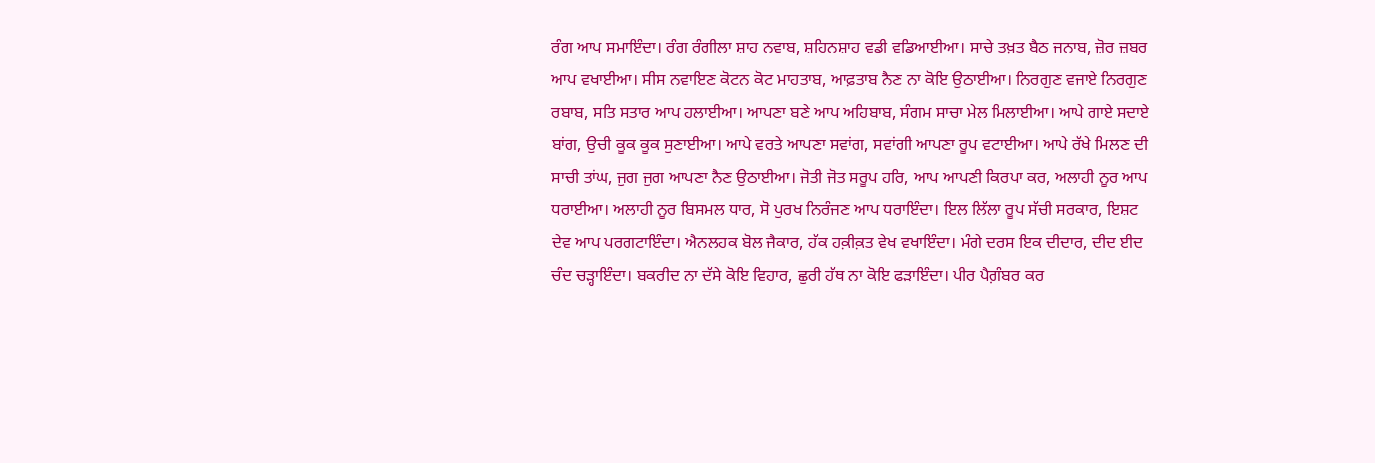ਰੰਗ ਆਪ ਸਮਾਇੰਦਾ। ਰੰਗ ਰੰਗੀਲਾ ਸ਼ਾਹ ਨਵਾਬ, ਸ਼ਹਿਨਸ਼ਾਹ ਵਡੀ ਵਡਿਆਈਆ। ਸਾਚੇ ਤਖ਼ਤ ਬੈਠ ਜਨਾਬ, ਜ਼ੋਰ ਜ਼ਬਰ ਆਪ ਵਖਾਈਆ। ਸੀਸ ਨਵਾਇਣ ਕੋਟਨ ਕੋਟ ਮਾਹਤਾਬ, ਆਫ਼ਤਾਬ ਨੈਣ ਨਾ ਕੋਇ ਉਠਾਈਆ। ਨਿਰਗੁਣ ਵਜਾਏ ਨਿਰਗੁਣ ਰਬਾਬ, ਸਤਿ ਸਤਾਰ ਆਪ ਹਲਾਈਆ। ਆਪਣਾ ਬਣੇ ਆਪ ਅਹਿਬਾਬ, ਸੰਗਮ ਸਾਚਾ ਮੇਲ ਮਿਲਾਈਆ। ਆਪੇ ਗਾਏ ਸਦਾਏ ਬਾਂਗ, ਉਚੀ ਕੂਕ ਕੂਕ ਸੁਣਾਈਆ। ਆਪੇ ਵਰਤੇ ਆਪਣਾ ਸਵਾਂਗ, ਸਵਾਂਗੀ ਆਪਣਾ ਰੂਪ ਵਟਾਈਆ। ਆਪੇ ਰੱਖੇ ਮਿਲਣ ਦੀ ਸਾਚੀ ਤਾਂਘ, ਜੁਗ ਜੁਗ ਆਪਣਾ ਨੈਣ ਉਠਾਈਆ। ਜੋਤੀ ਜੋਤ ਸਰੂਪ ਹਰਿ, ਆਪ ਆਪਣੀ ਕਿਰਪਾ ਕਰ, ਅਲਾਹੀ ਨੂਰ ਆਪ ਧਰਾਈਆ। ਅਲਾਹੀ ਨੂਰ ਬਿਸਮਲ ਧਾਰ, ਸੋ ਪੁਰਖ ਨਿਰੰਜਣ ਆਪ ਧਰਾਇੰਦਾ। ਇਲ ਲਿੱਲਾ ਰੂਪ ਸੱਚੀ ਸਰਕਾਰ, ਇਸ਼ਟ ਦੇਵ ਆਪ ਪਰਗਟਾਇੰਦਾ। ਐਨਲਹਕ ਬੋਲ ਜੈਕਾਰ, ਹੱਕ ਹਕ਼ੀਕ਼ਤ ਵੇਖ ਵਖਾਇੰਦਾ। ਮੰਗੇ ਦਰਸ ਇਕ ਦੀਦਾਰ, ਦੀਦ ਈਦ ਚੰਦ ਚੜ੍ਹਾਇੰਦਾ। ਬਕਰੀਦ ਨਾ ਦੱਸੇ ਕੋਇ ਵਿਹਾਰ, ਛੁਰੀ ਹੱਥ ਨਾ ਕੋਇ ਫੜਾਇੰਦਾ। ਪੀਰ ਪੈਗ਼ੰਬਰ ਕਰ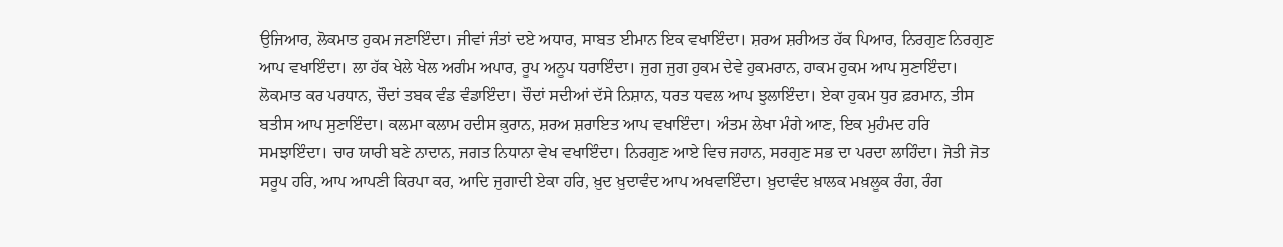ਉਜਿਆਰ, ਲੋਕਮਾਤ ਹੁਕਮ ਜਣਾਇੰਦਾ। ਜੀਵਾਂ ਜੰਤਾਂ ਦਏ ਅਧਾਰ, ਸਾਬਤ ਈਮਾਨ ਇਕ ਵਖਾਇੰਦਾ। ਸ਼ਰਅ ਸ਼ਰੀਅਤ ਹੱਕ ਪਿਆਰ, ਨਿਰਗੁਣ ਨਿਰਗੁਣ ਆਪ ਵਖਾਇੰਦਾ। ਲਾ ਹੱਕ ਖੇਲੇ ਖੇਲ ਅਗੰਮ ਅਪਾਰ, ਰੂਪ ਅਨੂਪ ਧਰਾਇੰਦਾ। ਜੁਗ ਜੁਗ ਹੁਕਮ ਦੇਵੇ ਹੁਕਮਰਾਨ, ਹਾਕਮ ਹੁਕਮ ਆਪ ਸੁਣਾਇੰਦਾ। ਲੋਕਮਾਤ ਕਰ ਪਰਧਾਨ, ਚੌਦਾਂ ਤਬਕ ਵੰਡ ਵੰਡਾਇੰਦਾ। ਚੌਦਾਂ ਸਦੀਆਂ ਦੱਸੇ ਨਿਸ਼ਾਨ, ਧਰਤ ਧਵਲ ਆਪ ਝੁਲਾਇੰਦਾ। ਏਕਾ ਹੁਕਮ ਧੁਰ ਫ਼ਰਮਾਨ, ਤੀਸ ਬਤੀਸ ਆਪ ਸੁਣਾਇੰਦਾ। ਕਲਮਾ ਕਲਾਮ ਹਦੀਸ ਕ਼ੁਰਾਨ, ਸ਼ਰਅ ਸ਼ਰਾਇਤ ਆਪ ਵਖਾਇੰਦਾ। ਅੰਤਮ ਲੇਖਾ ਮੰਗੇ ਆਣ, ਇਕ ਮੁਹੰਮਦ ਹਰਿ ਸਮਝਾਇੰਦਾ। ਚਾਰ ਯਾਰੀ ਬਣੇ ਨਾਦਾਨ, ਜਗਤ ਨਿਧਾਨਾ ਵੇਖ ਵਖਾਇੰਦਾ। ਨਿਰਗੁਣ ਆਏ ਵਿਚ ਜਹਾਨ, ਸਰਗੁਣ ਸਭ ਦਾ ਪਰਦਾ ਲਾਹਿੰਦਾ। ਜੋਤੀ ਜੋਤ ਸਰੂਪ ਹਰਿ, ਆਪ ਆਪਣੀ ਕਿਰਪਾ ਕਰ, ਆਦਿ ਜੁਗਾਦੀ ਏਕਾ ਹਰਿ, ਖ਼ੁਦ ਖ਼ੁਦਾਵੰਦ ਆਪ ਅਖਵਾਇੰਦਾ। ਖ਼ੁਦਾਵੰਦ ਖ਼ਾਲਕ ਮਖ਼ਲੂਕ ਰੰਗ, ਰੰਗ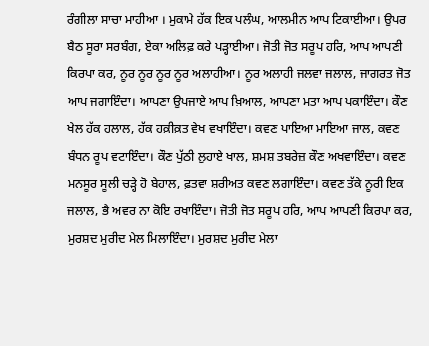ਰੰਗੀਲਾ ਸਾਚਾ ਮਾਹੀਆ । ਮੁਕਾਮੇ ਹੱਕ ਇਕ ਪਲੰਘ, ਆਲਮੀਨ ਆਪ ਟਿਕਾਈਆ। ਉਪਰ ਬੈਠ ਸੂਰਾ ਸਰਬੰਗ, ਏਕਾ ਅਲਿਫ਼ ਕਰੇ ਪੜ੍ਹਾਈਆ। ਜੋਤੀ ਜੋਤ ਸਰੂਪ ਹਰਿ, ਆਪ ਆਪਣੀ ਕਿਰਪਾ ਕਰ, ਨੂਰ ਨੂਰ ਨੂਰ ਨੂਰ ਅਲਾਹੀਆ। ਨੂਰ ਅਲਾਹੀ ਜਲਵਾ ਜਲਾਲ, ਜਾਗਰਤ ਜੋਤ ਆਪ ਜਗਾਇੰਦਾ। ਆਪਣਾ ਉਪਜਾਏ ਆਪ ਖ਼ਿਆਲ, ਆਪਣਾ ਮਤਾ ਆਪ ਪਕਾਇੰਦਾ। ਕੌਣ ਖੇਲ ਹੱਕ ਹਲਾਲ, ਹੱਕ ਹਕ਼ੀਕ਼ਤ ਵੇਖ ਵਖਾਇੰਦਾ। ਕਵਣ ਪਾਇਆ ਮਾਇਆ ਜਾਲ, ਕਵਣ ਬੰਧਨ ਰੂਪ ਵਟਾਇੰਦਾ। ਕੌਣ ਪੁੱਠੀ ਲੁਹਾਏ ਖਾਲ, ਸ਼ਮਸ਼ ਤਬਰੇਜ਼ ਕੌਣ ਅਖਵਾਇੰਦਾ। ਕਵਣ ਮਨਸੂਰ ਸੂਲੀ ਚੜ੍ਹੇ ਹੋ ਬੇਹਾਲ, ਫ਼ਤਵਾ ਸ਼ਰੀਅਤ ਕਵਣ ਲਗਾਇੰਦਾ। ਕਵਣ ਤੱਕੇ ਨੂਰੀ ਇਕ ਜਲਾਲ, ਭੈ ਅਵਰ ਨਾ ਕੋਇ ਰਖਾਇੰਦਾ। ਜੋਤੀ ਜੋਤ ਸਰੂਪ ਹਰਿ, ਆਪ ਆਪਣੀ ਕਿਰਪਾ ਕਰ, ਮੁਰਸ਼ਦ ਮੁਰੀਦ ਮੇਲ ਮਿਲਾਇੰਦਾ। ਮੁਰਸ਼ਦ ਮੁਰੀਦ ਮੇਲਾ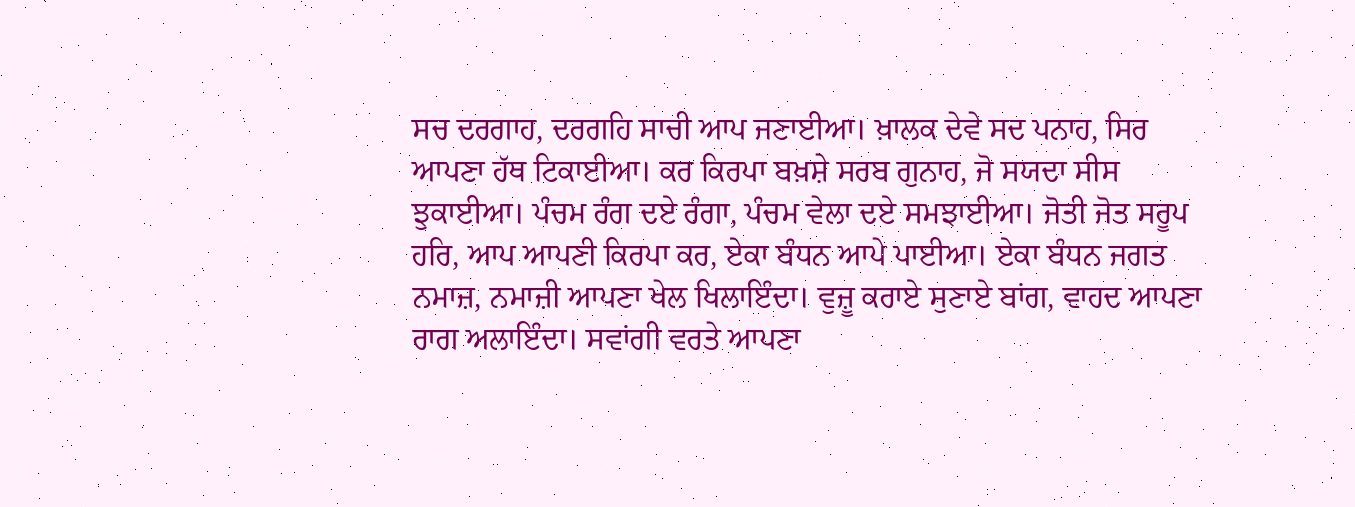ਸਚ ਦਰਗਾਹ, ਦਰਗਹਿ ਸਾਚੀ ਆਪ ਜਣਾਈਆ। ਖ਼ਾਲਕ ਦੇਵੇ ਸਦ ਪਨਾਹ, ਸਿਰ ਆਪਣਾ ਹੱਥ ਟਿਕਾਈਆ। ਕਰ ਕਿਰਪਾ ਬਖ਼ਸ਼ੇ ਸਰਬ ਗੁਨਾਹ, ਜੋ ਸਯਦਾ ਸੀਸ ਝੁਕਾਈਆ। ਪੰਚਮ ਰੰਗ ਦਏ ਰੰਗਾ, ਪੰਚਮ ਵੇਲਾ ਦਏ ਸਮਝਾਈਆ। ਜੋਤੀ ਜੋਤ ਸਰੂਪ ਹਰਿ, ਆਪ ਆਪਣੀ ਕਿਰਪਾ ਕਰ, ਏਕਾ ਬੰਧਨ ਆਪੇ ਪਾਈਆ। ਏਕਾ ਬੰਧਨ ਜਗਤ ਨਮਾਜ਼, ਨਮਾਜ਼ੀ ਆਪਣਾ ਖੇਲ ਖਿਲਾਇੰਦਾ। ਵੁਜ਼ੂ ਕਰਾਏ ਸੁਣਾਏ ਬਾਂਗ, ਵਾਹਦ ਆਪਣਾ ਰਾਗ ਅਲਾਇੰਦਾ। ਸਵਾਂਗੀ ਵਰਤੇ ਆਪਣਾ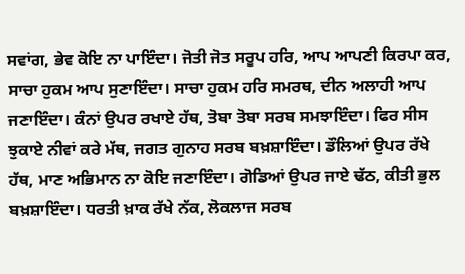ਸਵਾਂਗ, ਭੇਵ ਕੋਇ ਨਾ ਪਾਇੰਦਾ। ਜੋਤੀ ਜੋਤ ਸਰੂਪ ਹਰਿ, ਆਪ ਆਪਣੀ ਕਿਰਪਾ ਕਰ, ਸਾਚਾ ਹੁਕਮ ਆਪ ਸੁਣਾਇੰਦਾ। ਸਾਚਾ ਹੁਕਮ ਹਰਿ ਸਮਰਥ, ਦੀਨ ਅਲਾਹੀ ਆਪ ਜਣਾਇੰਦਾ। ਕੰਨਾਂ ਉਪਰ ਰਖਾਏ ਹੱਥ, ਤੋਬਾ ਤੋਬਾ ਸਰਬ ਸਮਝਾਇੰਦਾ। ਫਿਰ ਸੀਸ ਝੁਕਾਏ ਨੀਵਾਂ ਕਰੇ ਮੱਥ, ਜਗਤ ਗੁਨਾਹ ਸਰਬ ਬਖ਼ਸ਼ਾਇੰਦਾ। ਡੌਲਿਆਂ ਉਪਰ ਰੱਖੇ ਹੱਥ, ਮਾਣ ਅਭਿਮਾਨ ਨਾ ਕੋਇ ਜਣਾਇੰਦਾ। ਗੋਡਿਆਂ ਉਪਰ ਜਾਏ ਢੱਠ, ਕੀਤੀ ਭੁਲ ਬਖ਼ਸ਼ਾਇੰਦਾ। ਧਰਤੀ ਖ਼ਾਕ ਰੱਖੇ ਨੱਕ, ਲੋਕਲਾਜ ਸਰਬ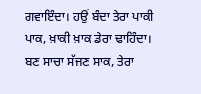ਗਵਾਇੰਦਾ। ਹਉਂ ਬੰਦਾ ਤੇਰਾ ਪਾਕੀ ਪਾਕ, ਖ਼ਾਕੀ ਖ਼ਾਕ ਡੇਰਾ ਢਾਹਿੰਦਾ। ਬਣ ਸਾਚਾ ਸੱਜਣ ਸਾਕ, ਤੇਰਾ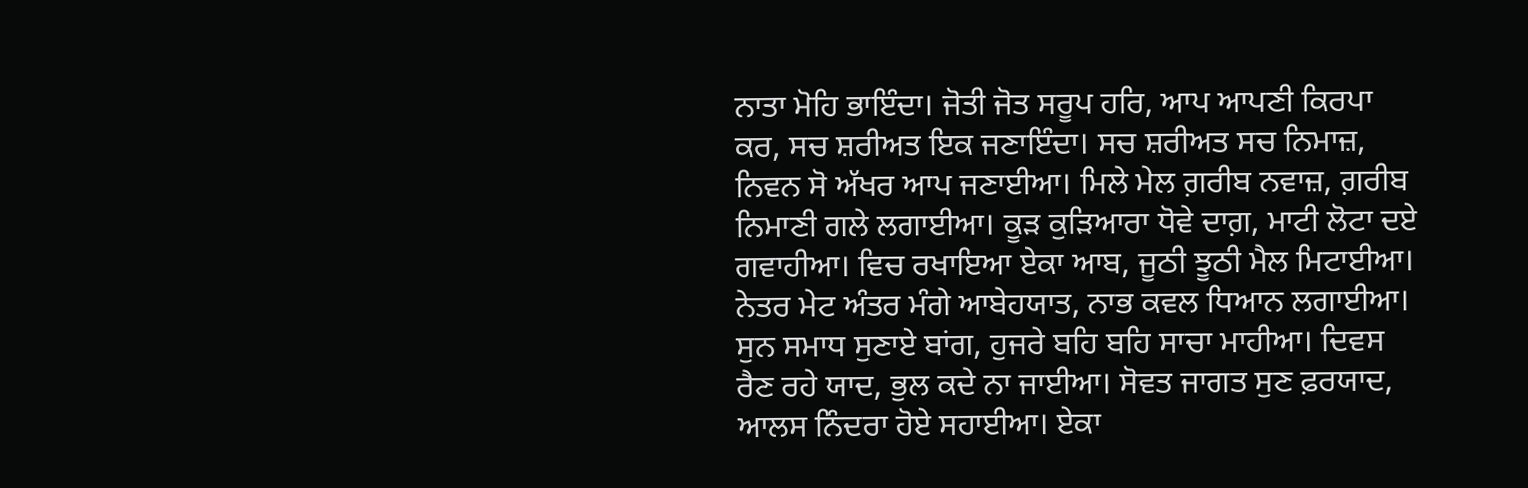ਨਾਤਾ ਮੋਹਿ ਭਾਇੰਦਾ। ਜੋਤੀ ਜੋਤ ਸਰੂਪ ਹਰਿ, ਆਪ ਆਪਣੀ ਕਿਰਪਾ ਕਰ, ਸਚ ਸ਼ਰੀਅਤ ਇਕ ਜਣਾਇੰਦਾ। ਸਚ ਸ਼ਰੀਅਤ ਸਚ ਨਿਮਾਜ਼, ਨਿਵਨ ਸੋ ਅੱਖਰ ਆਪ ਜਣਾਈਆ। ਮਿਲੇ ਮੇਲ ਗ਼ਰੀਬ ਨਵਾਜ਼, ਗ਼ਰੀਬ ਨਿਮਾਣੀ ਗਲੇ ਲਗਾਈਆ। ਕੂੜ ਕੁੜਿਆਰਾ ਧੋਵੇ ਦਾਗ਼, ਮਾਟੀ ਲੋਟਾ ਦਏ ਗਵਾਹੀਆ। ਵਿਚ ਰਖਾਇਆ ਏਕਾ ਆਬ, ਜੂਠੀ ਝੂਠੀ ਮੈਲ ਮਿਟਾਈਆ। ਨੇਤਰ ਮੇਟ ਅੰਤਰ ਮੰਗੇ ਆਬੇਹਯਾਤ, ਨਾਭ ਕਵਲ ਧਿਆਨ ਲਗਾਈਆ। ਸੁਨ ਸਮਾਧ ਸੁਣਾਏ ਬਾਂਗ, ਹੁਜਰੇ ਬਹਿ ਬਹਿ ਸਾਚਾ ਮਾਹੀਆ। ਦਿਵਸ ਰੈਣ ਰਹੇ ਯਾਦ, ਭੁਲ ਕਦੇ ਨਾ ਜਾਈਆ। ਸੋਵਤ ਜਾਗਤ ਸੁਣ ਫ਼ਰਯਾਦ, ਆਲਸ ਨਿੰਦਰਾ ਹੋਏ ਸਹਾਈਆ। ਏਕਾ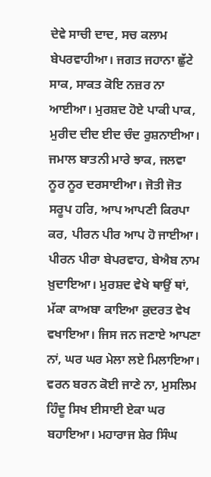ਦੇਵੇ ਸਾਚੀ ਦਾਦ, ਸਚ ਕਲਾਮ ਬੇਪਰਵਾਹੀਆ। ਜਗਤ ਜਹਾਨਾ ਛੁੱਟੇ ਸਾਕ, ਸਾਕਤ ਕੋਇ ਨਜ਼ਰ ਨਾ ਆਈਆ। ਮੁਰਸ਼ਦ ਹੋਏ ਪਾਕੀ ਪਾਕ, ਮੁਰੀਦ ਦੀਦ ਈਦ ਚੰਦ ਰੁਸ਼ਨਾਈਆ। ਜਮਾਲ ਬਾਤਨੀ ਮਾਰੇ ਝਾਕ, ਜਲਵਾ ਨੂਰ ਨੂਰ ਦਰਸਾਈਆ। ਜੋਤੀ ਜੋਤ ਸਰੂਪ ਹਰਿ, ਆਪ ਆਪਣੀ ਕਿਰਪਾ ਕਰ, ਪੀਰਨ ਪੀਰ ਆਪ ਹੋ ਜਾਈਆ। ਪੀਰਨ ਪੀਰਾ ਬੇਪਰਵਾਹ, ਬੇਐਬ ਨਾਮ ਖ਼ੁਦਾਇਆ। ਮੁਰਸ਼ਦ ਵੇਖੇ ਥਾਉਂ ਥਾਂ, ਮੱਕਾ ਕਾਅਬਾ ਕਾਇਆ ਕ਼ੁਦਰਤ ਵੇਖ ਵਖਾਇਆ। ਜਿਸ ਜਨ ਜਣਾਏ ਆਪਣਾ ਨਾਂ, ਘਰ ਘਰ ਮੇਲਾ ਲਏ ਮਿਲਾਇਆ। ਵਰਨ ਬਰਨ ਕੋਈ ਜਾਣੇ ਨਾ, ਮੁਸਲਿਮ ਹਿੰਦੂ ਸਿਖ ਈਸਾਈ ਏਕਾ ਘਰ ਬਹਾਇਆ। ਮਹਾਰਾਜ ਸ਼ੇਰ ਸਿੰਘ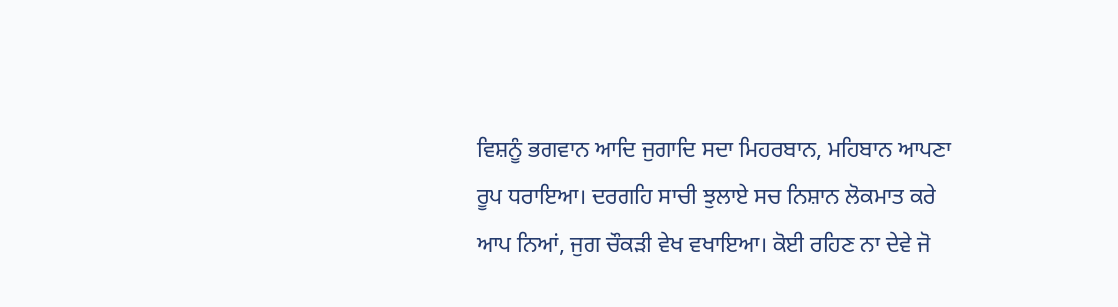ਵਿਸ਼ਨੂੰ ਭਗਵਾਨ ਆਦਿ ਜੁਗਾਦਿ ਸਦਾ ਮਿਹਰਬਾਨ, ਮਹਿਬਾਨ ਆਪਣਾ ਰੂਪ ਧਰਾਇਆ। ਦਰਗਹਿ ਸਾਚੀ ਝੁਲਾਏ ਸਚ ਨਿਸ਼ਾਨ ਲੋਕਮਾਤ ਕਰੇ ਆਪ ਨਿਆਂ, ਜੁਗ ਚੌਕੜੀ ਵੇਖ ਵਖਾਇਆ। ਕੋਈ ਰਹਿਣ ਨਾ ਦੇਵੇ ਜੋ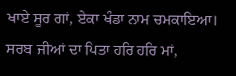ਖਾਏ ਸੂਰ ਗਾਂ, ਏਕਾ ਖੰਡਾ ਨਾਮ ਚਮਕਾਇਆ। ਸਰਬ ਜੀਆਂ ਦਾ ਪਿਤਾ ਹਰਿ ਹਰਿ ਮਾਂ,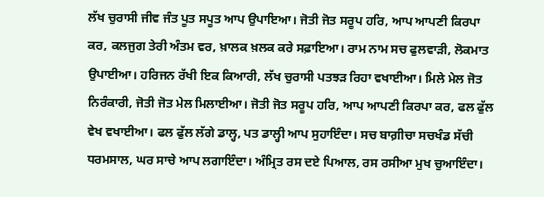ਲੱਖ ਚੁਰਾਸੀ ਜੀਵ ਜੰਤ ਪੂਤ ਸਪੂਤ ਆਪ ਉਪਾਇਆ। ਜੋਤੀ ਜੋਤ ਸਰੂਪ ਹਰਿ, ਆਪ ਆਪਣੀ ਕਿਰਪਾ ਕਰ, ਕਲਜੁਗ ਤੇਰੀ ਅੰਤਮ ਵਰ, ਖ਼ਾਲਕ ਖ਼ਲਕ ਕਰੇ ਸਫ਼ਾਇਆ। ਰਾਮ ਨਾਮ ਸਚ ਫੁਲਵਾੜੀ, ਲੋਕਮਾਤ ਉਪਾਈਆ। ਹਰਿਜਨ ਰੱਖੀ ਇਕ ਕਿਆਰੀ, ਲੱਖ ਚੁਰਾਸੀ ਪਤਝੜ ਰਿਹਾ ਵਖਾਈਆ। ਮਿਲੇ ਮੇਲ ਜੋਤ ਨਿਰੰਕਾਰੀ, ਜੋਤੀ ਜੋਤ ਮੇਲ ਮਿਲਾਈਆ। ਜੋਤੀ ਜੋਤ ਸਰੂਪ ਹਰਿ, ਆਪ ਆਪਣੀ ਕਿਰਪਾ ਕਰ, ਫਲ ਫੁੱਲ ਵੇਖ ਵਖਾਈਆ। ਫਲ ਫੁੱਲ ਲੱਗੇ ਡਾਲ੍ਹ, ਪਤ ਡਾਲ੍ਹੀ ਆਪ ਸੁਹਾਇੰਦਾ। ਸਚ ਬਾਗ਼ੀਚਾ ਸਚਖੰਡ ਸੱਚੀ ਧਰਮਸਾਲ, ਘਰ ਸਾਚੇ ਆਪ ਲਗਾਇੰਦਾ। ਅੰਮ੍ਰਿਤ ਰਸ ਦਏ ਪਿਆਲ, ਰਸ ਰਸੀਆ ਮੁਖ ਚੁਆਇੰਦਾ।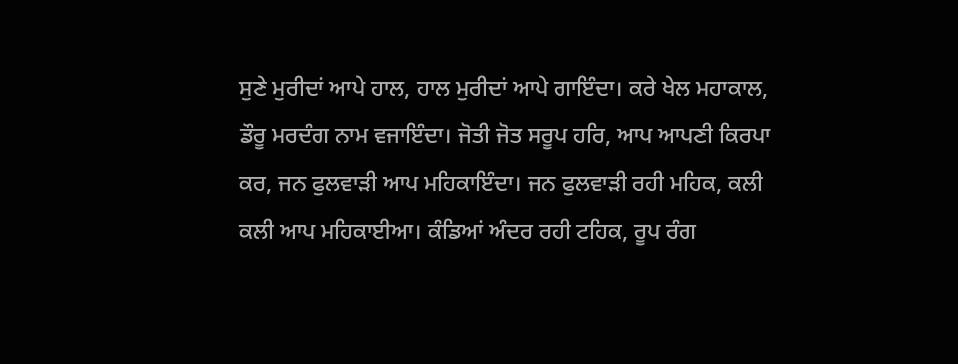ਸੁਣੇ ਮੁਰੀਦਾਂ ਆਪੇ ਹਾਲ, ਹਾਲ ਮੁਰੀਦਾਂ ਆਪੇ ਗਾਇੰਦਾ। ਕਰੇ ਖੇਲ ਮਹਾਕਾਲ, ਡੌਰੂ ਮਰਦੰਗ ਨਾਮ ਵਜਾਇੰਦਾ। ਜੋਤੀ ਜੋਤ ਸਰੂਪ ਹਰਿ, ਆਪ ਆਪਣੀ ਕਿਰਪਾ ਕਰ, ਜਨ ਫੁਲਵਾੜੀ ਆਪ ਮਹਿਕਾਇੰਦਾ। ਜਨ ਫੁਲਵਾੜੀ ਰਹੀ ਮਹਿਕ, ਕਲੀ ਕਲੀ ਆਪ ਮਹਿਕਾਈਆ। ਕੰਡਿਆਂ ਅੰਦਰ ਰਹੀ ਟਹਿਕ, ਰੂਪ ਰੰਗ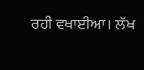ਰਹੀ ਵਖਾਈਆ। ਲੱਖ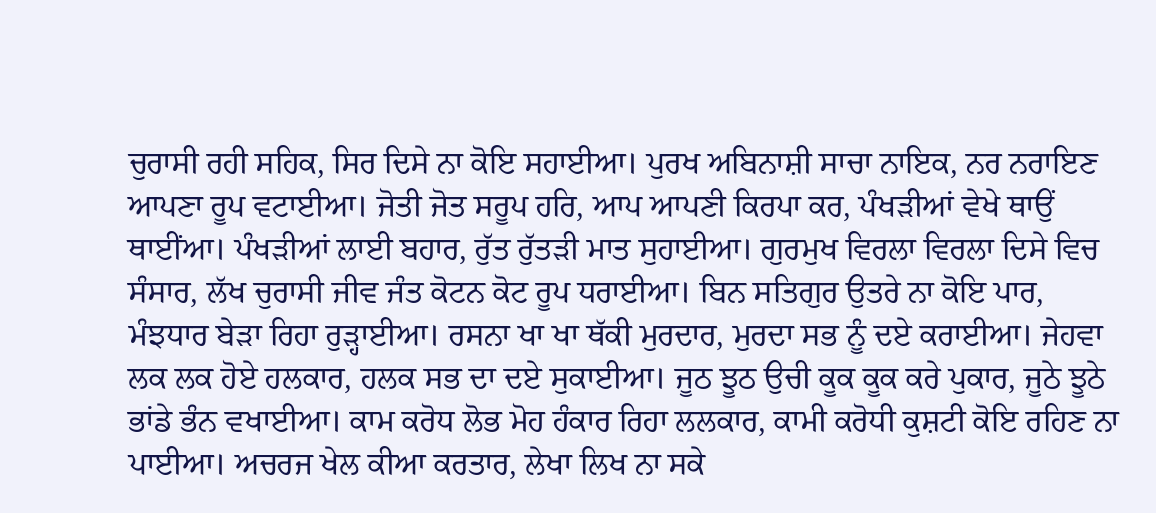ਚੁਰਾਸੀ ਰਹੀ ਸਹਿਕ, ਸਿਰ ਦਿਸੇ ਨਾ ਕੋਇ ਸਹਾਈਆ। ਪੁਰਖ ਅਬਿਨਾਸ਼ੀ ਸਾਚਾ ਨਾਇਕ, ਨਰ ਨਰਾਇਣ ਆਪਣਾ ਰੂਪ ਵਟਾਈਆ। ਜੋਤੀ ਜੋਤ ਸਰੂਪ ਹਰਿ, ਆਪ ਆਪਣੀ ਕਿਰਪਾ ਕਰ, ਪੰਖੜੀਆਂ ਵੇਖੇ ਥਾਉਂ ਥਾਈਂਆ। ਪੰਖੜੀਆਂ ਲਾਈ ਬਹਾਰ, ਰੁੱਤ ਰੁੱਤੜੀ ਮਾਤ ਸੁਹਾਈਆ। ਗੁਰਮੁਖ ਵਿਰਲਾ ਵਿਰਲਾ ਦਿਸੇ ਵਿਚ ਸੰਸਾਰ, ਲੱਖ ਚੁਰਾਸੀ ਜੀਵ ਜੰਤ ਕੋਟਨ ਕੋਟ ਰੂਪ ਧਰਾਈਆ। ਬਿਨ ਸਤਿਗੁਰ ਉਤਰੇ ਨਾ ਕੋਇ ਪਾਰ, ਮੰਝਧਾਰ ਬੇੜਾ ਰਿਹਾ ਰੁੜ੍ਹਾਈਆ। ਰਸਨਾ ਖਾ ਖਾ ਥੱਕੀ ਮੁਰਦਾਰ, ਮੁਰਦਾ ਸਭ ਨੂੰ ਦਏ ਕਰਾਈਆ। ਜੇਹਵਾ ਲਕ ਲਕ ਹੋਏ ਹਲਕਾਰ, ਹਲਕ ਸਭ ਦਾ ਦਏ ਸੁਕਾਈਆ। ਜੂਠ ਝੂਠ ਉਚੀ ਕੂਕ ਕੂਕ ਕਰੇ ਪੁਕਾਰ, ਜੂਠੇ ਝੂਠੇ ਭਾਂਡੇ ਭੰਨ ਵਖਾਈਆ। ਕਾਮ ਕਰੋਧ ਲੋਭ ਮੋਹ ਹੰਕਾਰ ਰਿਹਾ ਲਲਕਾਰ, ਕਾਮੀ ਕਰੋਧੀ ਕੁਸ਼ਟੀ ਕੋਇ ਰਹਿਣ ਨਾ ਪਾਈਆ। ਅਚਰਜ ਖੇਲ ਕੀਆ ਕਰਤਾਰ, ਲੇਖਾ ਲਿਖ ਨਾ ਸਕੇ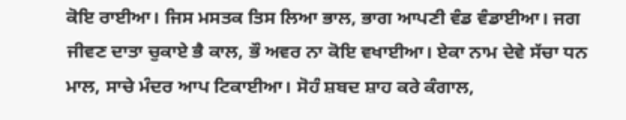ਕੋਇ ਰਾਈਆ। ਜਿਸ ਮਸਤਕ ਤਿਸ ਲਿਆ ਭਾਲ, ਭਾਗ ਆਪਣੀ ਵੰਡ ਵੰਡਾਈਆ। ਜਗ ਜੀਵਣ ਦਾਤਾ ਚੁਕਾਏ ਭੈ ਕਾਲ, ਭੌ ਅਵਰ ਨਾ ਕੋਇ ਵਖਾਈਆ। ਏਕਾ ਨਾਮ ਦੇਵੇ ਸੱਚਾ ਧਨ ਮਾਲ, ਸਾਚੇ ਮੰਦਰ ਆਪ ਟਿਕਾਈਆ। ਸੋਹੰ ਸ਼ਬਦ ਸ਼ਾਹ ਕਰੇ ਕੰਗਾਲ,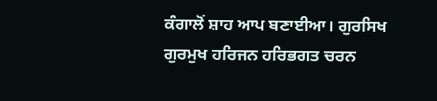ਕੰਗਾਲੋਂ ਸ਼ਾਹ ਆਪ ਬਣਾਈਆ। ਗੁਰਸਿਖ ਗੁਰਮੁਖ ਹਰਿਜਨ ਹਰਿਭਗਤ ਚਰਨ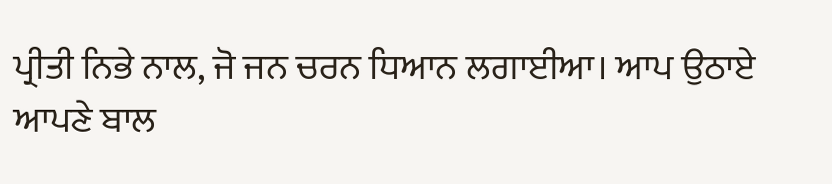ਪ੍ਰੀਤੀ ਨਿਭੇ ਨਾਲ, ਜੋ ਜਨ ਚਰਨ ਧਿਆਨ ਲਗਾਈਆ। ਆਪ ਉਠਾਏ ਆਪਣੇ ਬਾਲ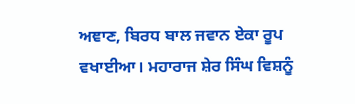ਅਞਾਣ, ਬਿਰਧ ਬਾਲ ਜਵਾਨ ਏਕਾ ਰੂਪ ਵਖਾਈਆ। ਮਹਾਰਾਜ ਸ਼ੇਰ ਸਿੰਘ ਵਿਸ਼ਨੂੰ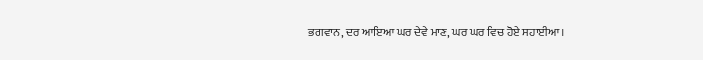ਭਗਵਾਨ, ਦਰ ਆਇਆ ਘਰ ਦੇਵੇ ਮਾਣ, ਘਰ ਘਰ ਵਿਚ ਹੋਏ ਸਹਾਈਆ।